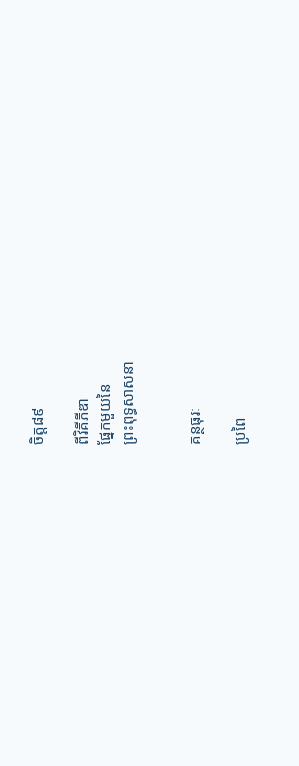ចិត្ត៨៩

ពីវិគីភីឌា
ផ្នែកមួយនៃ
ព្រះពុទ្ធសាសនា


គន្ថធុរៈ

ប្រពៃ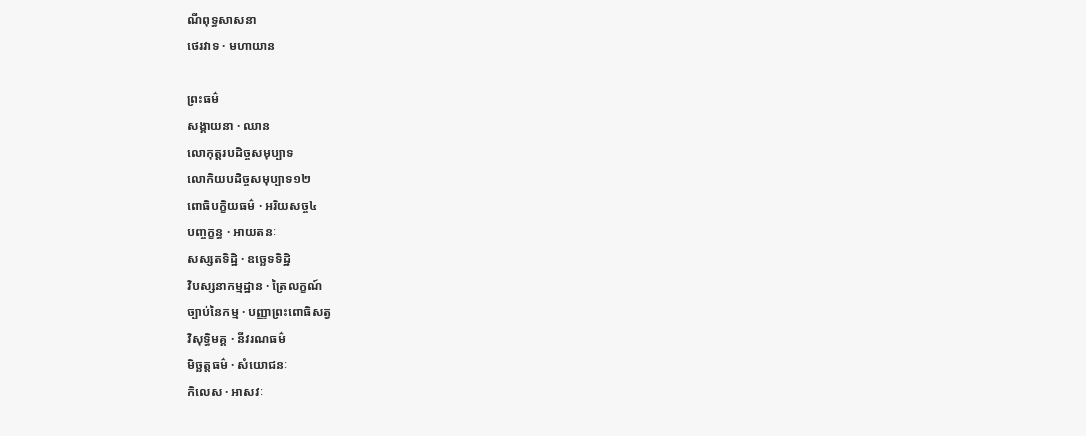ណីពុទ្ធសាសនា
ថេរវាទ · មហាយាន

ព្រះធម៌
សង្គាយនា · ឈាន
លោកុត្តរបដិច្ចសមុប្បាទ
លោកិយបដិច្ចសមុប្បាទ១២
ពោធិបក្ខិយធម៌ · អរិយសច្ច៤
បញ្ចក្ខន្ធ · អាយតនៈ
សស្សតទិដ្ឋិ · ឧច្ឆេទទិដ្ឋិ
វិបស្សនាកម្មដ្ឋាន · ត្រៃលក្ខណ៍
ច្បាប់នៃកម្ម · បញ្ញាព្រះពោធិសត្វ
វិសុទ្ធិមគ្គ · នីវរណធម៌
មិច្ឆត្តធម៌ · សំយោជនៈ
កិលេស · អាសវៈ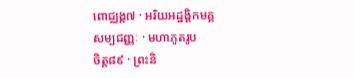ពោជ្ឈង្គ៧ · អរិយអដ្ឋង្គិកមគ្គ
សម្បជញ្ញៈ · មហាភូតរូប
ចិត្ត៨៩ · ព្រះនិ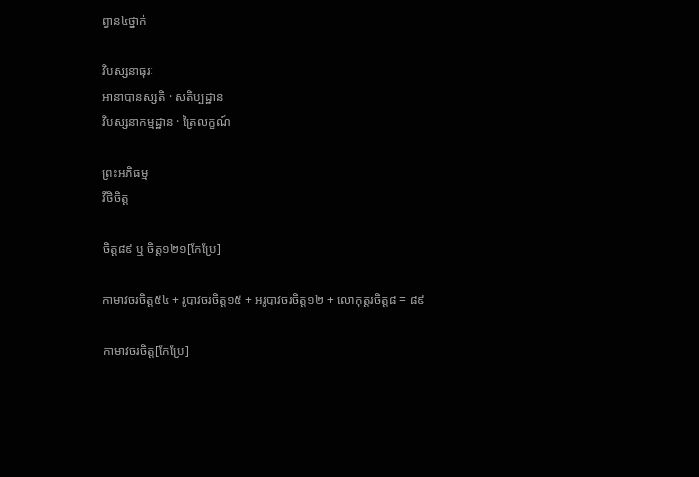ព្វាន៤ថ្នាក់

វិបស្សនាធុរៈ
អានាបានស្សតិ · សតិប្បដ្ឋាន
វិបស្សនាកម្មដ្ឋាន · ត្រៃលក្ខណ៍

ព្រះអភិធម្ម
វីថិចិត្ត

ចិត្ត៨៩ ឬ ចិត្ត១២១[កែប្រែ]

កាមាវចរចិត្ត៥៤ + រូបាវចរចិត្ត១៥ + អរូបាវចរចិត្ត១២ + លោកុត្តរចិត្ត៨ = ៨៩

កាមាវចរចិត្ត[កែប្រែ]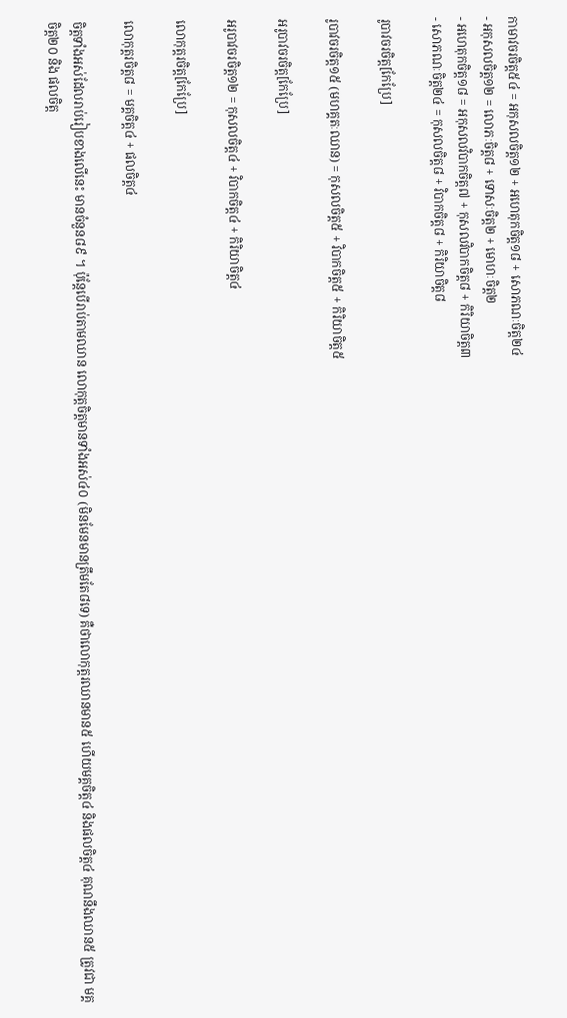កាមាវចរចិត្ត៥៤ = អកុសលចិត្ត១២ + អហេតុកចិត្ត១៨ + សោភណៈចិត្ត២៤
- អកុសលចិត្ត១២ = លោភៈចិត្ត៨ + ទោសៈចិត្ត២ + មោហៈចិត្ត២
- អហេតុកចិត្ត១៨ = អកុសលវិបាកចិត្ត៧ + កុសលវិបាកចិត្ត៨ + កិរិយាចិត្ត៣
- សោភណៈចិត្ត២៤ = កុសលចិត្ត៨ + វិបាកចិត្ត៨ + កិរិយាចិត្ត៨

រូបាវចរចិត្ត[កែប្រែ]

រូបាវចរចិត្ត១៥ (មហគ្គតៈឈាន) = កុសលចិត្ត៥ + វិបាកចិត្ត៥ + កិរិយាចិត្ត៥

អរូបាវចរចិត្ត[កែប្រែ]

អរូបាវចរចិត្ត១២ = កុសលចិត្ត៤ + វិបាកចិត្ត៤ + កិរិយាចិត្ត៤

លោកុត្តរចិត្ត[កែប្រែ]

លោកុត្តរចិត្ត៨ = មគ្គចិត្ត៤ + ផលចិត្ត៤

ចិត្តទាំងអស់ដែលរាប់រៀបខាងលើនេះ មានចំនួន៨៩ ។ ប៉ុន្តែបើរាប់តាមឈាន លោកុត្តចិត្តមានទាំងអស់៤០ (មិនមែនមានត្រឹមតែ៨ទេ) គឺថាលោកុត្តរឈានមាន៥ ហើយមគ្គចិត្ត៤ និងផលចិត្ត៤ គុណនឹងឈាន៥ ត្រូវជា មគ្គចិត្ត២០ និង ផលចិត្ត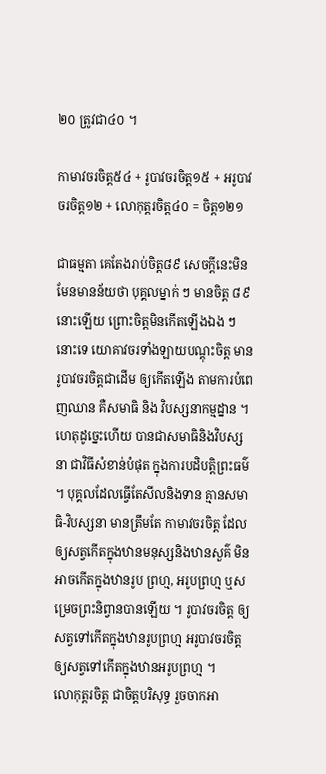២០ ត្រូវជា៤០ ។

កាមាវចរចិត្ត៥៤ + រូបាវចរចិត្ត១៥ + អរូបាវចរចិត្ត១២ + លោកុត្តរចិត្ត៤០ = ចិត្ត១២១

ជាធម្មតា គេតែងរាប់ចិត្ត៨៩ សេចក្តីនេះមិនមែនមានន័យថា បុគ្គលម្នាក់ ៗ មានចិត្ត ៨៩នោះឡើយ ព្រោះចិត្តមិនកើតឡើងឯង ៗ នោះទេ យោគាវចរទាំងឡាយបណ្តុះចិត្ត មានរូបាវចរចិត្តជាដើម ឲ្យកើតឡើង តាមការបំពេញឈាន គឺសមាធិ និង វិបស្សនាកម្មដ្នាន ។ ហេតុដូច្នេះហើយ បានជាសមាធិនិងវិបស្សនា ជាវិធីសំខាន់បំផុត ក្នុងការបដិបត្តិព្រះធម៌ ។ បុគ្គលដែលធ្វើតែសីលនិងទាន គ្មានសមាធិ-វិបស្សនា មានត្រឹមតែ កាមាវចរចិត្ត ដែលឲ្យសត្វកើតក្នុងឋានមនុស្សនិងឋានសួគ៌ មិនអាចកើតក្នុងឋានរូប ព្រហ្ម, អរូបព្រហ្ម ឬសម្រេចព្រះនិព្វានបានឡើយ ។ រូបាវចរចិត្ត ឲ្យសត្វទៅកើតក្នុងឋានរូបព្រហ្ម អរូបាវចរចិត្ត ឲ្យសត្វទៅកើតក្នុងឋានអរូបព្រហ្ម ។
លោកុត្តរចិត្ត ជាចិត្តបរិសុទ្ធ រួចចាកអា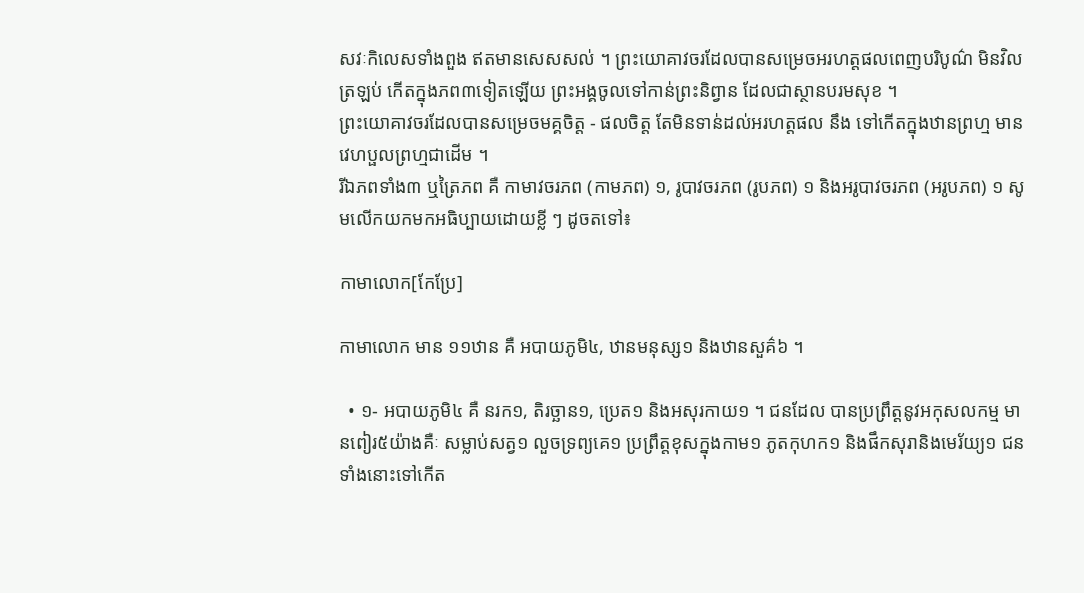សវៈកិលេសទាំងពួង ឥតមានសេសសល់ ។ ព្រះយោគាវចរដែលបានសម្រេចអរហត្តផលពេញបរិបូណ៌ មិនវិលត្រឡប់ កើតក្នុងភព៣ទៀតឡើយ ព្រះអង្គចូលទៅកាន់ព្រះនិព្វាន ដែលជាស្ថានបរមសុខ ។
ព្រះយោគាវចរដែលបានសម្រេចមគ្គចិត្ត - ផលចិត្ត តែមិនទាន់ដល់អរហត្តផល នឹង ទៅកើតក្នុងឋានព្រហ្ម មានវេហប្ផលព្រហ្មជាដើម ។
រីឯភពទាំង៣ ឬត្រៃភព គឺ កាមាវចរភព (កាមភព) ១, រូបាវចរភព (រូបភព) ១ និងអរូបាវចរភព (អរូបភព) ១ សូមលើកយកមកអធិប្បាយដោយខ្លី ៗ ដូចតទៅ៖

កាមាលោក[កែប្រែ]

កាមាលោក មាន ១១ឋាន គឺ អបាយភូមិ៤, ឋានមនុស្ស១ និងឋានសួគ៌៦ ។

  • ១- អបាយភូមិ៤ គឺ នរក១, តិរច្ឆាន១, ប្រេត១ និងអសុរកាយ១ ។ ជនដែល បានប្រព្រឹត្តនូវអកុសលកម្ម មានពៀរ៥យ៉ាងគឺៈ សម្លាប់សត្វ១ លួចទ្រព្យគេ១ ប្រព្រឹត្តខុសក្នុងកាម១ ភូតកុហក១ និងផឹកសុរានិងមេរ័យ្យ១ ជនទាំងនោះទៅកើត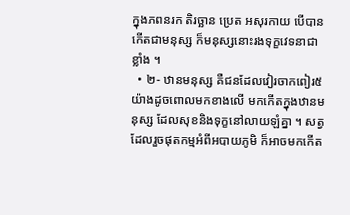ក្នុងភពនរក តិរច្ឆាន ប្រេត អសុរកាយ បើបានកើតជាមនុស្ស ក៏មនុស្សនោះរងទុក្ខវេទនាជាខ្លាំង ។
  • ២- ឋានមនុស្ស គឺជនដែលវៀរចាកពៀរ៥យ៉ាងដូចពោលមកខាងលើ មកកើតក្នុងឋានមនុស្ស ដែលសុខនិងទុក្ខនៅលាយឡំគ្នា ។ សត្វដែលរួចផុតកម្មអំពីអបាយភូមិ ក៏អាចមកកើត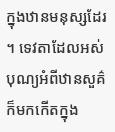ក្នុងឋានមនុស្សដែរ ។ ទេវតាដែលអស់បុណ្យអំពីឋានសួគ៌ ក៏មកកើតក្នុង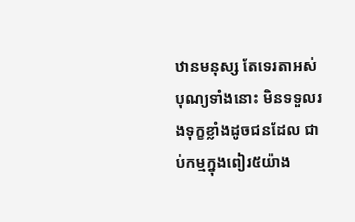ឋានមនុស្ស តែទេរតាអស់បុណ្យទាំងនោះ មិនទទួលរងទុក្ខខ្លាំងដូចជនដែល ជាប់កម្មក្នុងពៀរ៥យ៉ាង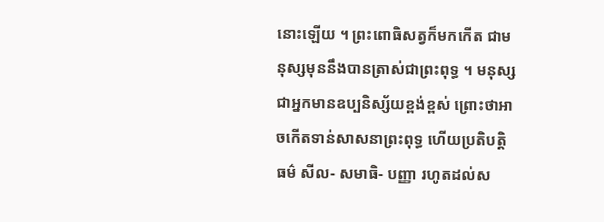នោះឡើយ ។ ព្រះពោធិសត្វក៏មកកើត ជាមនុស្សមុននឹងបានត្រាស់ជាព្រះពុទ្ធ ។ មនុស្សជាអ្នកមានឧប្បនិស្ស័យខ្ពង់ខ្ពស់ ព្រោះថាអាចកើតទាន់សាសនាព្រះពុទ្ធ ហើយប្រតិបត្តិធម៌ សីល- សមាធិ- បញ្ញា រហូតដល់ស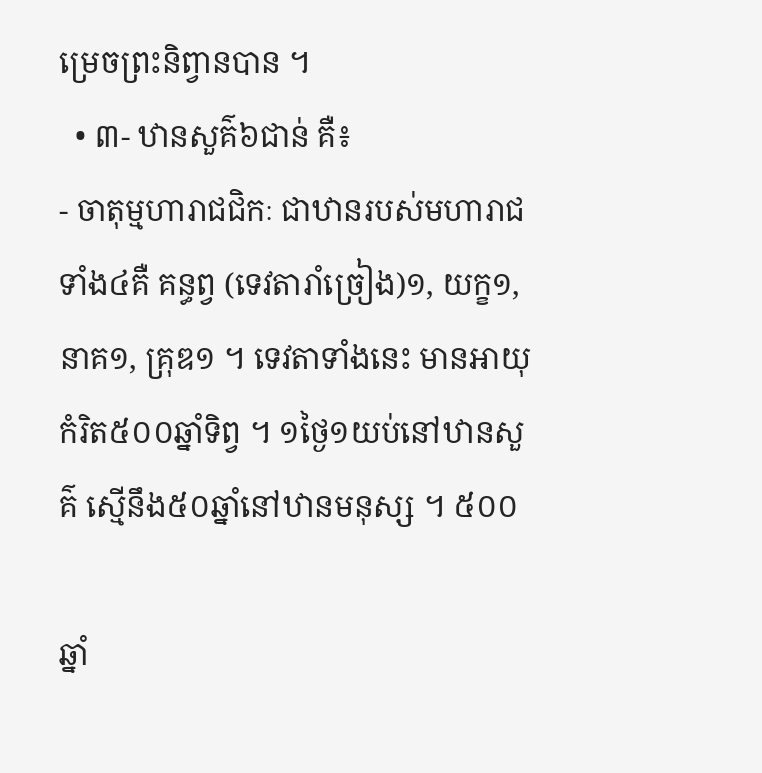ម្រេចព្រះនិព្វានបាន ។
  • ៣- ឋានសួគ៌៦ជាន់ គឺ៖
- ចាតុម្មហារាជជិកៈ ជាឋានរបស់មហារាជទាំង៤គឺ គន្ធព្វ (ទេវតារាំច្រៀង)១, យក្ខ១, នាគ១, គ្រុឌ១ ។ ទេវតាទាំងនេះ មានអាយុកំរិត៥០០ឆ្នាំទិព្វ ។ ១ថ្ងៃ១យប់នៅឋានសួគ៌ ស្មើនឹង៥០ឆ្នាំនៅឋានមនុស្ស ។ ៥០០

ឆ្នាំ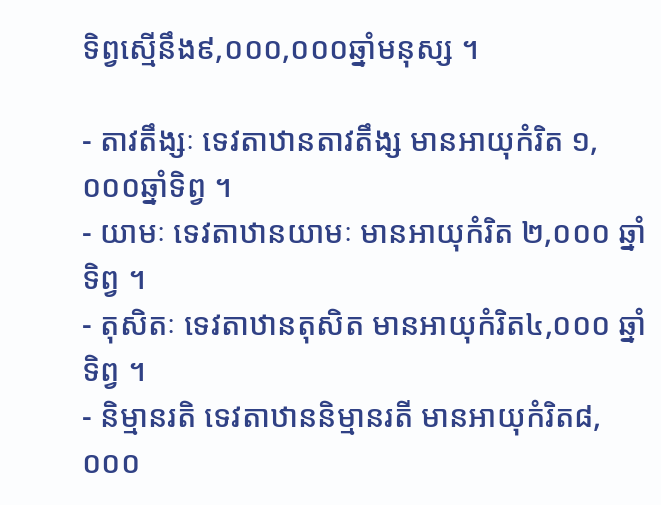ទិព្វស្មើនឹង៩,០០០,០០០ឆ្នាំមនុស្ស ។

- តាវតឹង្សៈ ទេវតាឋានតាវតឹង្ស មានអាយុកំរិត ១,០០០ឆ្នាំទិព្វ ។
- យាមៈ ទេវតាឋានយាមៈ មានអាយុកំរិត ២,០០០ ឆ្នាំទិព្វ ។
- តុសិតៈ ទេវតាឋានតុសិត មានអាយុកំរិត៤,០០០ ឆ្នាំទិព្វ ។
- និម្មានរតិ ទេវតាឋាននិម្មានរតី មានអាយុកំរិត៨,០០០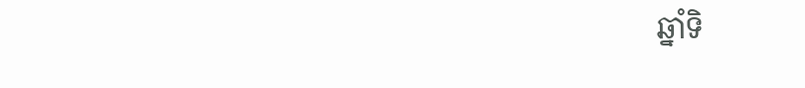ឆ្នាំទិ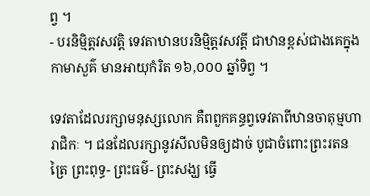ព្វ ។
- បរនិម្មិត្តវសវត្តិ ទេវតាឋានបរនិម្មិត្តវសវត្តី ជាឋានខ្ពស់ជាងគេក្នុងកាមាសួគ៌ មានអាយុកំរិត ១៦,០០០ ឆ្នាំទិព្វ ។

ទេវតាដែលរក្សាមនុស្សលោក គឺពពួកគន្ធព្វទេវតាពីឋានចាតុម្មហារាជិកៈ ។ ជនដែលរក្សានូវសីលមិនឲ្យដាច់ បូជាចំពោះព្រះរតនត្រៃ ព្រះពុទ្ធ- ព្រះធម៌- ព្រះសង្ឃ ធ្វើ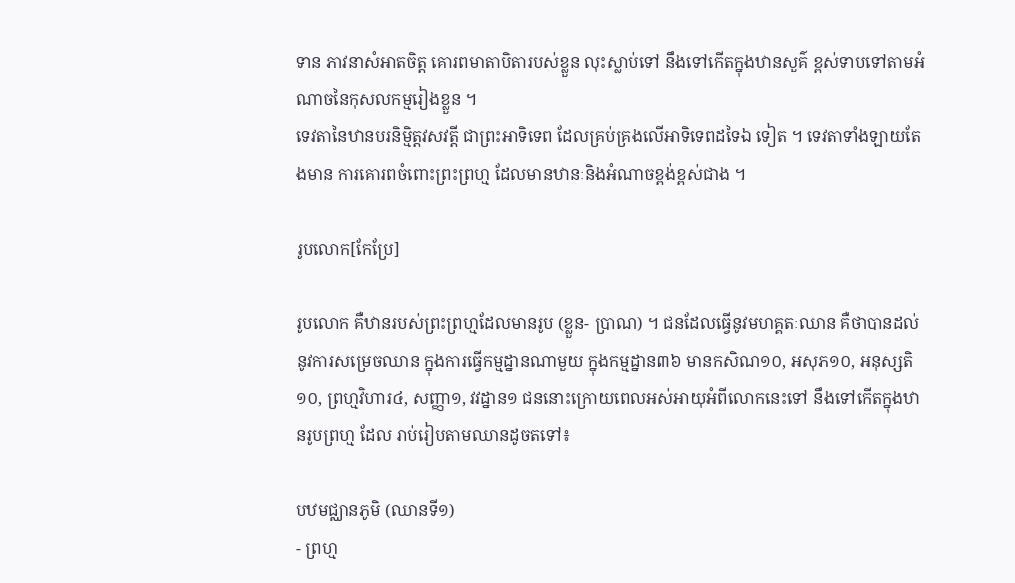ទាន ភាវនាសំអាតចិត្ត គោរពមាតាបិតារបស់ខ្លួន លុះស្លាប់ទៅ នឹងទៅកើតក្នុងឋានសួគ៌ ខ្ពស់ទាបទៅតាមអំណាចនៃកុសលកម្មរៀងខ្លួន ។
ទេវតានៃឋានបរនិម្មិត្តវសវត្តី ជាព្រះអាទិទេព ដែលគ្រប់គ្រងលើអាទិទេពដទៃឯ ទៀត ។ ទេវតាទាំងឡាយតែងមាន ការគោរពចំពោះព្រះព្រហ្ម ដែលមានឋានៈនិងអំណាចខ្ពង់ខ្ពស់ជាង ។

រូបលោក[កែប្រែ]

រូបលោក គឺឋានរបស់ព្រះព្រហ្មដែលមានរូប (ខ្លួន- ប្រាណ) ។ ជនដែលធ្វើនូវមហគ្គតៈឈាន គឺថាបានដល់នូវការសម្រេចឈាន ក្នុងការធ្វើកម្មដ្នានណាមួយ ក្នុងកម្មដ្នាន៣៦ មានកសិណ១០, អសុភ១០, អនុស្សតិ១០, ព្រហ្មវិហារ៤, សញ្ញា១, វវដ្នាន១ ជននោះក្រោយពេលអស់អាយុអំពីលោកនេះទៅ នឹងទៅកើតក្នុងឋានរូបព្រហ្ម ដែល រាប់រៀបតាមឈានដូចតទៅ៖

បឋមជ្ឈានភូមិ (ឈានទី១)
- ព្រហ្ម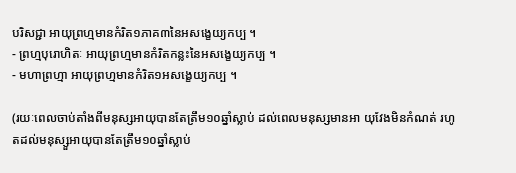បរិសជ្ជា អាយុព្រហ្មមានកំរិត១ភាគ៣នៃអសង្ខេយ្យកប្ប ។
- ព្រហ្មបុរោហិតៈ អាយុព្រហ្មមានកំរិតកន្លះនៃអសង្ខេយ្យកប្ប ។
- មហាព្រហ្មា អាយុព្រហ្មមានកំរិត១អសង្ខេយ្យកប្ប ។

(រយៈពេលចាប់តាំងពីមនុស្សអាយុបានតែត្រឹម១០ឆ្នាំស្លាប់ ដល់ពេលមនុស្សមានអា យុវែងមិនកំណត់ រហូតដល់មនុស្សួអាយុបានតែត្រឹម១០ឆ្នាំស្លាប់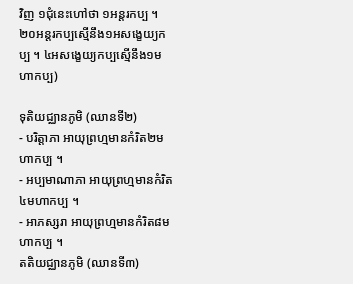វិញ ១ជុំនេះហៅថា ១អន្តរកប្ប ។ ២០អន្តរកប្បស្មើនឹង១អសង្ខេយ្យកប្ប ។ ៤អសង្ខេយ្យកប្បស្មើនឹង១មហាកប្ប)

ទុតិយជ្ឈានភូមិ (ឈានទី២)
- បរិត្តាភា អាយុព្រហ្មមានកំរិត២មហាកប្ប ។
- អប្បមាណាភា អាយុព្រហ្មមានកំរិត៤មហាកប្ប ។
- អាភស្សរា អាយុព្រហ្មមានកំរិត៨មហាកប្ប ។
តតិយជ្ឈានភូមិ (ឈានទី៣)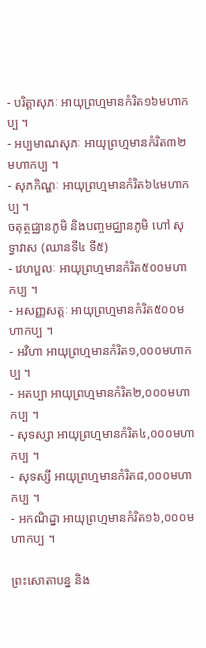- បរិត្តាសុភៈ អាយុព្រហ្មមានកំរិត១៦មហាកប្ប ។
- អប្បមាណសុភៈ អាយុព្រហ្មមានកំរិត៣២មហាកប្ប ។
- សុភកិណ្ហៈ អាយុព្រហ្មមានកំរិត៦៤មហាកប្ប ។
ចតុត្ថជ្ឈានភូមិ និងបញ្ចមជ្ឈានភូមិ ហៅ សុទ្ធាវាស (ឈានទី៤ ទី៥)
- វេហប្ផលៈ អាយុព្រហ្មមានកំរិត៥០០មហាកប្ប ។
- អសញ្ញសត្តៈ អាយុព្រហ្មមានកំរិត៥០០មហាកប្ប ។
- អវិហា អាយុព្រហ្មមានកំរិត១,០០០មហាកប្ប ។
- អតប្បា អាយុព្រហ្មមានកំរិត២,០០០មហាកប្ប ។
- សុទស្សា អាយុព្រហ្មមានកំរិត៤,០០០មហាកប្ប ។
- សុទស្សី អាយុព្រហ្មមានកំរិត៨,០០០មហាកប្ប ។
- អកណិដ្នា អាយុព្រហ្មមានកំរិត១៦,០០០មហាកប្ប ។

ព្រះសោតាបន្ន និង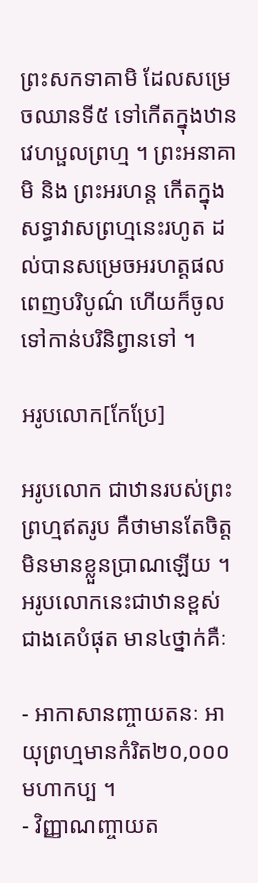ព្រះសកទាគាមិ ដែលសម្រេចឈានទី៥ ទៅកើតក្នុងឋានវេហប្ផលព្រហ្ម ។ ព្រះអនាគាមិ និង ព្រះអរហន្ត កើតក្នុងសទ្ធាវាសព្រហ្មនេះរហូត ដល់បានសម្រេចអរហត្តផល ពេញបរិបូណ៌ ហើយក៏ចូលទៅកាន់បរិនិព្វានទៅ ។

អរូបលោក[កែប្រែ]

អរូបលោក ជាឋានរបស់ព្រះព្រហ្មឥតរូប គឺថាមានតែចិត្ត មិនមានខ្លួនប្រាណឡើយ ។ អរូបលោកនេះជាឋានខ្ពស់ជាងគេបំផុត មាន៤ថ្នាក់គឺៈ

- អាកាសានញ្ចាយតនៈ អាយុព្រហ្មមានកំរិត២០,០០០មហាកប្ប ។
- វិញ្ញាណញ្ចាយត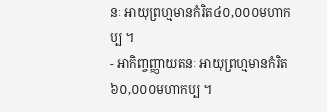នៈ អាយុព្រហ្មមានកំរិត៤០,០០០មហាកប្ប ។
- អាកិញ្ចញ្ញាយតនៈ អាយុព្រហ្មមានកំរិត៦០,០០០មហាកប្ប ។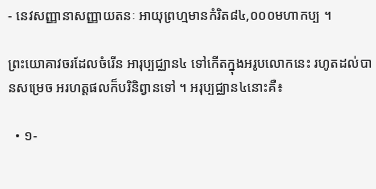- នេវសញ្ញានាសញ្ញាយតនៈ អាយុព្រហ្មមានកំរិត៨៤,០០០មហាកប្ប ។

ព្រះយោគាវចរដែលចំរើន អារុប្បជ្ឈាន៤ ទៅកើតក្នុងអរូបលោកនេះ រហូតដល់បានសម្រេច អរហត្តផលក៏បរិនិព្វានទៅ ។ អរុប្បជ្ឈាន៤នោះគឺ៖

  • ១-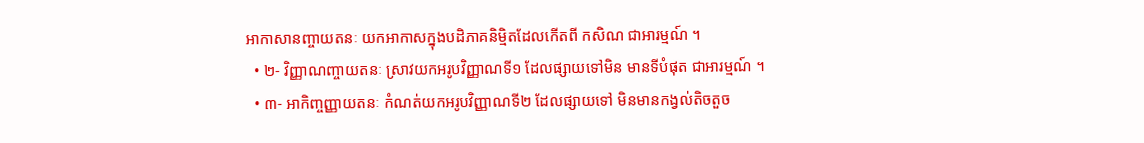អាកាសានញ្ចាយតនៈ យកអាកាសក្នុងបដិភាគនិម្មិតដែលកើតពី កសិណ ជាអារម្មណ៍ ។
  • ២- វិញ្ញាណញ្ចាយតនៈ ស្រាវយកអរូបវិញ្ញាណទី១ ដែលផ្សាយទៅមិន មានទីបំផុត ជាអារម្មណ៍ ។
  • ៣- អាកិញ្ចញ្ញាយតនៈ កំណត់យកអរូបវិញ្ញាណទី២ ដែលផ្សាយទៅ មិនមានកង្វល់តិចតួច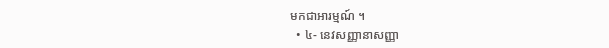មកជាអារម្មណ៍ ។
  • ៤- នេវសញ្ញានាសញ្ញា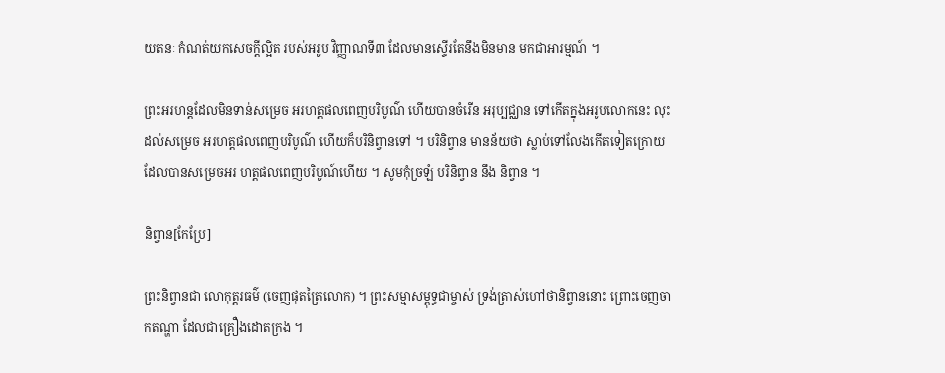យតនៈ កំណត់យកសេចក្តីល្អិត របស់អរូប វិញ្ញាណទី៣ ដែលមានស្ទើរតែនឹងមិនមាន មកជាអារម្មណ៍ ។

ព្រះអរហន្តដែលមិនទាន់សម្រេច អរហត្តផលពេញបរិបូណ៌ ហើយបានចំរើន អរុប្បជ្ឈាន ទៅកើតក្នុងអរូបលោកនេះ លុះដល់សម្រេច អរហត្តផលពេញបរិបូណ៌ ហើយក៏បរិនិព្វានទៅ ។ បរិនិព្វាន មានន័យថា ស្លាប់ទៅលែងកើតទៀតក្រោយដែលបានសម្រេចអរ ហត្តផលពេញបរិបូណ៍ហើយ ។ សូមកុំច្រឡំ បរិនិព្វាន នឹង និព្វាន ។

និព្វាន[កែប្រែ]

ព្រះនិព្វានជា លោកុត្តរធម៌ (ចេញផុតត្រៃលោក) ។ ព្រះសម្មាសម្ពុទ្ធជាម្ចាស់ ទ្រង់ត្រាស់ហៅថានិព្វាននោះ ព្រោះចេញចាកតណ្ហា ដែលជាគ្រឿងដោតក្រង ។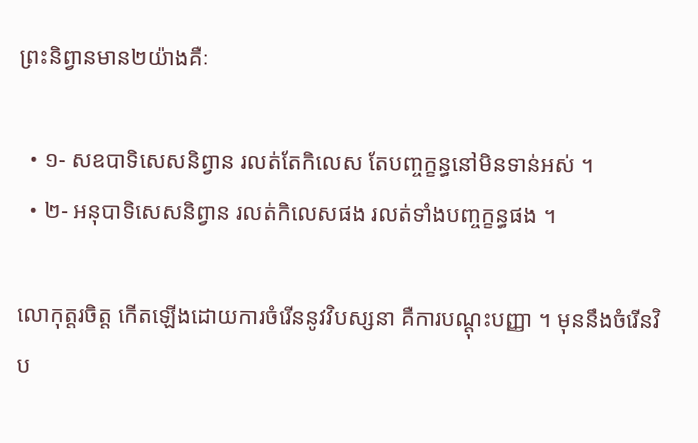ព្រះនិព្វានមាន២យ៉ាងគឺៈ

  • ១- សឧបាទិសេសនិព្វាន រលត់តែកិលេស តែបញ្ចក្ខន្ធនៅមិនទាន់អស់ ។
  • ២- អនុបាទិសេសនិព្វាន រលត់កិលេសផង រលត់ទាំងបញ្ចក្ខន្ធផង ។

លោកុត្តរចិត្ត កើតឡើងដោយការចំរើននូវវិបស្សនា គឺការបណ្តុះបញ្ញា ។ មុននឹងចំរើនវិប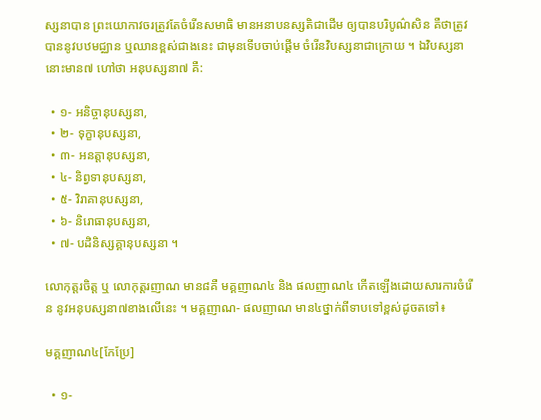ស្សនាបាន ព្រះយោកាវចរត្រូវតែចំរើនសមាធិ មានអនាបនស្សតិជាដើម ឲ្យបានបរិបូណ៌សិន គឺថាត្រូវបាននូវបឋមជ្ឈាន ឬឈានខ្ពស់ជាងនេះ ជាមុនទើបចាប់ផ្តើម ចំរើនវិបស្សនាជាក្រោយ ។ ឯវិបស្សនានោះមាន៧ ហៅថា អនុបស្សនា៧ គឺ:

  • ១- អនិច្ចានុបស្សនា,
  • ២- ទុក្ខានុបស្សនា,
  • ៣- អនត្តានុបស្សនា,
  • ៤- និព្វទានុបស្សនា,
  • ៥- វិរាគានុបស្សនា,
  • ៦- និរោធានុបស្សនា,
  • ៧- បដិនិស្សគ្គានុបស្សនា ។

លោកុត្តរចិត្ត ឬ លោកុត្តរញាណ មាន៨គឺ មគ្គញាណ៤ និង ផលញាណ៤ កើតឡើងដោយសារការចំរើន នូវអនុបស្សនា៧ខាងលើនេះ ។ មគ្គញាណ- ផលញាណ មាន៤ថ្នាក់ពីទាបទៅខ្ពស់ដូចតទៅ៖

មគ្គញាណ៤[កែប្រែ]

  • ១-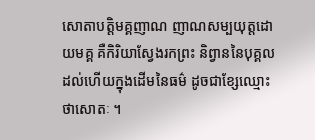សោតាបត្តិមគ្គញាណ ញាណសម្បយុត្តដោយមគ្គ គឺកិរិយាស្វែងរកព្រះ និព្វាននៃបុគ្គលដល់ហើយក្នុងដើមនៃធម៌ ដូចជាខ្សែឈ្មោះថាសោតៈ ។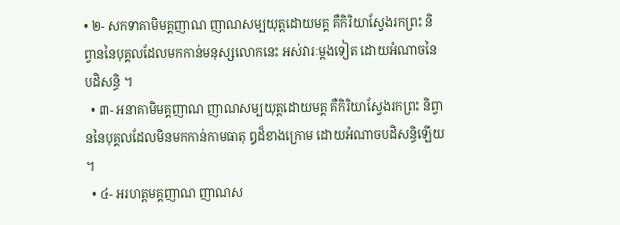• ២- សកទាគាមិមគ្គញាណ ញាណសម្បយុត្តដោយមគ្គ គឺកិរិយាស្វែងរកព្រះ និព្វាននៃបុគ្គលដែលមកកាន់មនុស្សលោកនេះ អស់វារៈម្តងទៀត ដោយអំណាចនៃបដិសន្ធិ ។
  • ៣- អនាគាមិមគ្គញាណ ញាណសម្បយុត្តដោយមគ្គ គឺកិរិយាស្វែងរកព្រះ និព្វាននៃបុគ្គលដែលមិនមកកាន់កាមធាតុ ឰដ៏ខាងក្រោម ដោយអំណាចបដិសន្ធិឡើយ ។
  • ៤- អរហត្តមគ្គញាណ ញាណស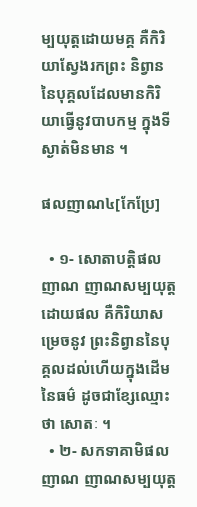ម្បយុត្តដោយមគ្គ គឺកិរិយាស្វែងរកព្រះ និព្វាននៃបុគ្គលដែលមានកិរិយាធ្វើនូវបាបកម្ម ក្នុងទីស្ងាត់មិនមាន ។

ផលញាណ៤[កែប្រែ]

  • ១- សោតាបត្តិផលញាណ ញាណសម្បយុត្តដោយផល គឺកិរិយាសម្រេចនូវ ព្រះនិព្វាននៃបុគ្គលដល់ហើយក្នុងដើមនៃធម៌ ដូចជាខ្សែឈ្មោះថា សោតៈ ។
  • ២- សកទាគាមិផលញាណ ញាណសម្បយុត្ត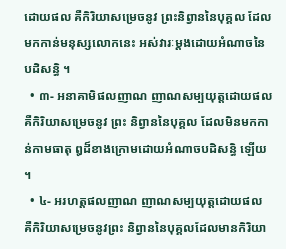ដោយផល គឺកិរិយាសម្រេចនូវ ព្រះនិព្វាននៃបុគ្គល ដែលមកកាន់មនុស្សលោកនេះ អស់វារៈម្តងដោយអំណាចនៃបដិសន្ធិ ។
  • ៣- អនាគាមិផលញាណ ញាណសម្បយុត្តដោយផល គឺកិរិយាសម្រេចនូវ ព្រះ និព្វាននៃបុគ្គល ដែលមិនមកកាន់កាមធាតុ ឰដ៏ខាងក្រោមដោយអំណាចបដិសន្ធិ ឡើយ ។
  • ៤- អរហត្តផលញាណ ញាណសម្បយុត្តដោយផល គឺកិរិយាសម្រេចនូវព្រះ និព្វាននៃបុគ្គលដែលមានកិរិយា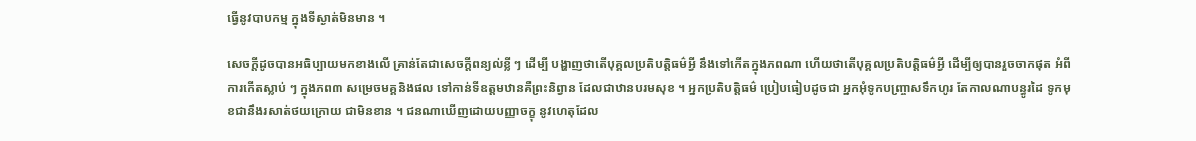ធ្វើនូវបាបកម្ម ក្នុងទីស្ងាត់មិនមាន ។

សេចក្តីដូចបានអធិប្បាយមកខាងលើ គ្រាន់តែជាសេចក្តីពន្យល់ខ្លី ៗ ដើម្បី បង្ហាញថាតើបុគ្គលប្រតិបត្តិធម៌អ្វី នឹងទៅកើតក្នុងភពណា ហើយថាតើបុគ្គលប្រតិបត្តិធម៌អ្វី ដើម្បីឲ្យបានរួចចាកផុត អំពីការកើតស្លាប់ ៗ ក្នុងភព៣ សម្រេចមគ្គនិងផល ទៅកាន់ទីឧត្តមឋានគឺព្រះនិព្វាន ដែលជាឋានបរមសុខ ។ អ្នកប្រតិបត្តិធម៌ ប្រៀបធៀបដូចជា អ្នកអុំទូកបញ្រ្ចាសទឹកហូរ តែកាលណាបន្ធូរដៃ ទូកមុខជានឹងរសាត់ថយក្រោយ ជាមិនខាន ។ ជនណាឃើញដោយបញ្ញាចក្ខុ នូវហេតុដែល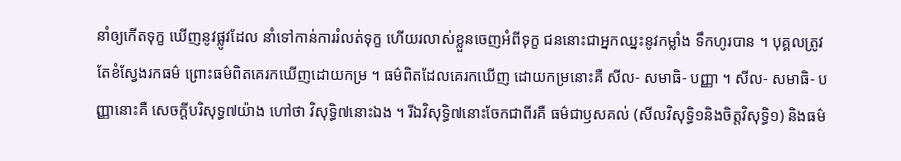នាំឲ្យកើតទុក្ខ ឃើញនូវផ្លូវដែល នាំទៅកាន់ការរំលត់ទុក្ខ ហើយរលាស់ខ្លួនចេញអំពីទុក្ខ ជននោះជាអ្នកឈ្នះនូវកម្លាំង ទឹកហូរបាន ។ បុគ្គលត្រូវតែខំស្វែងរកធម៌ ព្រោះធម៌ពិតគេរកឃើញដោយកម្រ ។ ធម៌ពិតដែលគេរកឃើញ ដោយកម្រនោះគឺ សីល- សមាធិ- បញ្ញា ។ សីល- សមាធិ- បញ្ញានោះគឺ សេចក្តីបរិសុទ្ធ៧យ៉ាង ហៅថា វិសុទ្ធិ៧នោះឯង ។ រីឯវិសុទ្ធិ៧នោះចែកជាពីរគឺ ធម៌ជាឫសគល់ (សីលវិសុទ្ធិ១និងចិត្តវិសុទ្ធិ១) និងធម៌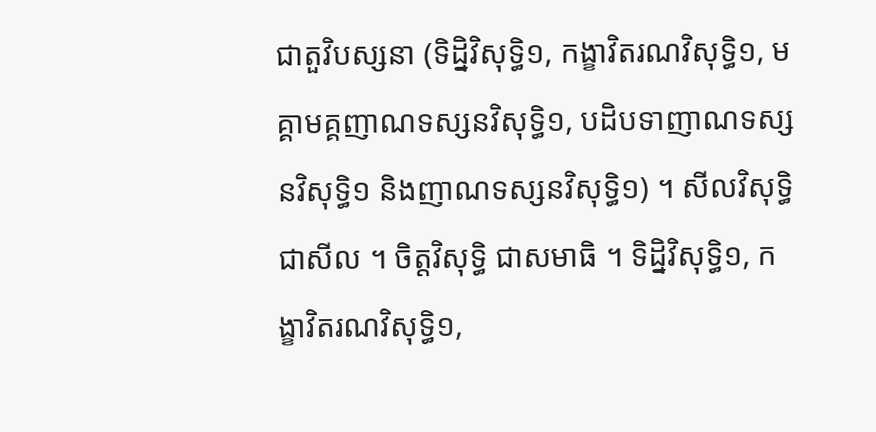ជាតួវិបស្សនា (ទិដ្និវិសុទ្ធិ១, កង្ខាវិតរណវិសុទ្ធិ១, មគ្គាមគ្គញាណទស្សនវិសុទ្ធិ១, បដិបទាញាណទស្សនវិសុទ្ធិ១ និងញាណទស្សនវិសុទ្ធិ១) ។ សីលវិសុទ្ធិ ជាសីល ។ ចិត្តវិសុទ្ធិ ជាសមាធិ ។ ទិដ្និវិសុទ្ធិ១, កង្ខាវិតរណវិសុទ្ធិ១,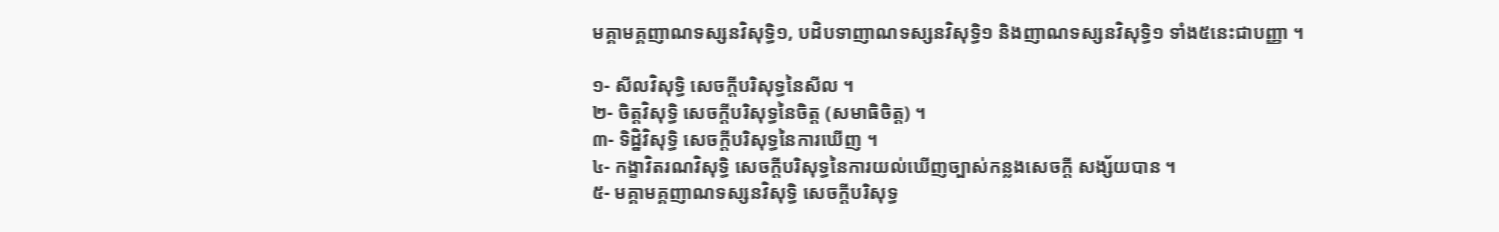មគ្គាមគ្គញាណទស្សនវិសុទ្ធិ១, បដិបទាញាណទស្សនវិសុទ្ធិ១ និងញាណទស្សនវិសុទ្ធិ១ ទាំង៥នេះជាបញ្ញា ។

១- សីលវិសុទ្ធិ សេចក្តីបរិសុទ្ធនៃសីល ។
២- ចិត្តវិសុទ្ធិ សេចក្តីបរិសុទ្ធនៃចិត្ត (សមាធិចិត្ត) ។
៣- ទិដ្និវិសុទ្ធិ សេចក្តីបរិសុទ្ធនៃការឃើញ ។
៤- កង្ខាវិតរណវិសុទ្ធិ សេចក្តីបរិសុទ្ធនៃការយល់ឃើញច្បាស់កន្លងសេចក្តី សង្ស័យបាន ។
៥- មគ្គាមគ្គញាណទស្សនវិសុទ្ធិ សេចក្តីបរិសុទ្ធ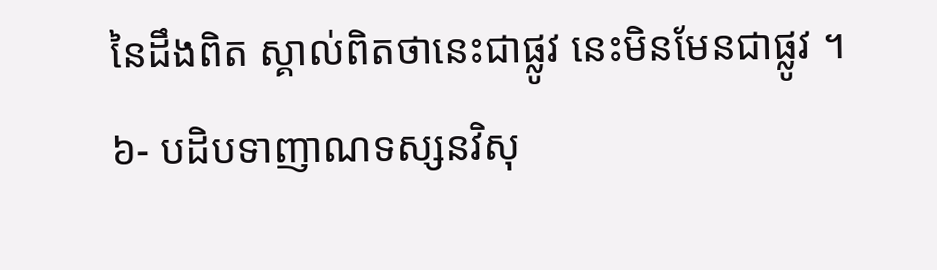នៃដឹងពិត ស្គាល់ពិតថានេះជាផ្លូវ នេះមិនមែនជាផ្លូវ ។
៦- បដិបទាញាណទស្សនវិសុ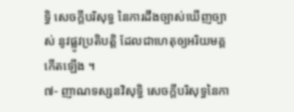ទ្ធិ សេចក្តីបរិសុទ្ធ នៃការដឹងច្បាស់ឃើញច្បាស់ នូវផ្លូវប្រតិបត្តិ ដែលជាហេតុឲ្យអរិយមគ្គកើតឡើង ។
៧- ញាណទស្សនវិសុទ្ធិ សេចក្តីបរិសុទ្ធនៃកា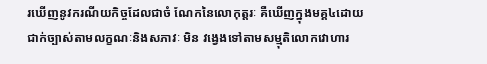រឃើញនូវករណីយកិច្ចដែលជាចំ ណែកនៃលោកុត្តរៈ គឺឃើញក្នុងមគ្គ៤ដោយជាក់ច្បាស់តាមលក្ខណៈនិងសភាវៈ មិន វង្វេងទៅតាមសម្មុតិលោកវោហារ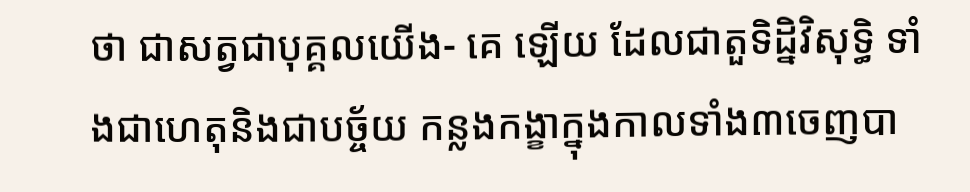ថា ជាសត្វជាបុគ្គលយើង- គេ ឡើយ ដែលជាតួទិដ្និវិសុទ្ធិ ទាំងជាហេតុនិងជាបច្ច័យ កន្លងកង្ខាក្នុងកាលទាំង៣ចេញបា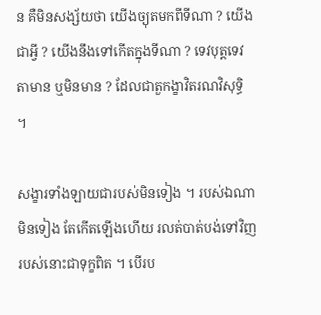ន គឺមិនសង្ស័យថា យើងច្យុតមកពីទីណា ? យើងជាអ្វី ? យើងនឹងទៅកើតក្នុងទីណា ? ទេវបុត្តទេវតាមាន ឬមិនមាន ? ដែលជាតួកង្ខាវិតរណវិសុទ្ធិ ។

សង្ខារទាំងឡាយជារបស់មិនទៀង ។ របស់ឯណាមិនទៀង តែកើតឡើងហើយ រលត់បាត់បង់ទៅវិញ របស់នោះជាទុក្ខពិត ។ បើរប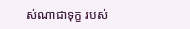ស់ណាជាទុក្ខ របស់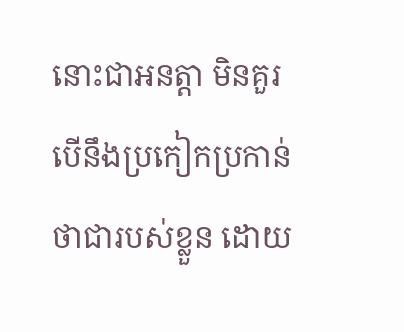នោះជាអនត្តា មិនគួរបើនឹងប្រកៀកប្រកាន់ ថាជារបស់ខ្លួន ដោយ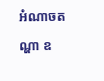អំណាចតណ្ហា ឧ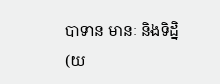បាទាន មានៈ និងទិដ្និ (យ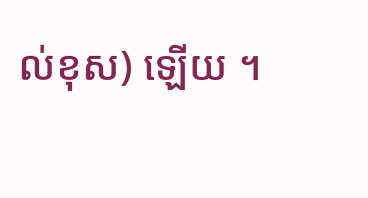ល់ខុស) ឡើយ ។